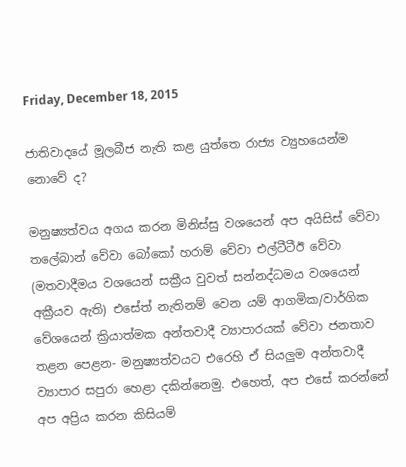Friday, December 18, 2015

ජාතිවාදයේ මූලබීජ නැති කළ යුත්තෙ රාජ්‍ය ව්‍යුහයෙන්ම නොවේ ද?

මනුෂ්‍යත්වය අගය කරන මිනිස්සු වශයෙන් අප අයිසිස් වේවා තලේබාන් වේවා බෝකෝ හරාම් වේවා එල්ටීටීඊ වේවා (මතවාදීමය වශයෙන් සක්‍රීය වුවත් සන්නද්ධමය වශයෙන් අක්‍රීයව ඇති) එසේත් නැතිනම් වෙන යම් ආගමික/වාර්ගික වේශයෙන් ක්‍රියාත්මක අන්තවාදී ව්‍යාපාරයක් වේවා ජනතාව තළන පෙළන- මනුෂ්‍යත්වයට එරෙහි ඒ සියලුම අන්තවාදී ව්‍යාපාර සපුරා හෙළා දකින්නෙමු. එහෙත්, අප එසේ කරන්නේ අප අප්‍රිය කරන කිසියම්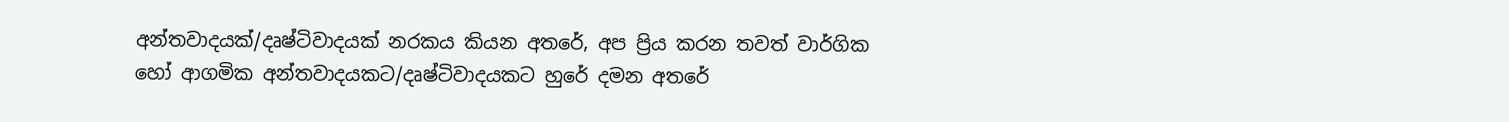අන්තවාදයක්/දෘෂ්ටිවාදයක් නරකය කියන අතරේ, අප ප්‍රිය කරන තවත් වාර්ගික හෝ ආගමික අන්තවාදයකට/දෘෂ්ටිවාදයකට හුරේ දමන අතරේ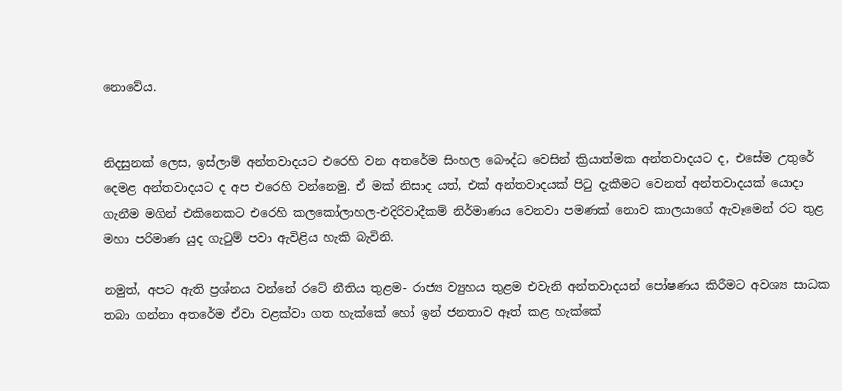නොවේය.


නිදසුනක් ලෙස, ඉස්ලාම් අන්තවාදයට එරෙහි වන අතරේම සිංහල බෞද්ධ වෙසින් ක්‍රියාත්මක අන්තවාදයට ද, එසේම උතුරේ දෙමළ අන්තවාදයට ද අප එරෙහි වන්නෙමු. ඒ මක් නිසාද යත්, එක් අන්තවාදයක් පිටු දැකීමට වෙනත් අන්තවාදයක් යොදා ගැනීම මගින් එකිනෙකට එරෙහි කලකෝලාහල-එදිරිවාදීකම් නිර්මාණය වෙනවා පමණක් නොව කාලයාගේ ඇවෑමෙන් රට තුළ මහා පරිමාණ යුද ගැටුම් පවා ඇවිළිය හැකි බැවිනි.

නමුත්, අපට ඇති ප්‍රශ්නය වන්නේ රටේ නීතිය තුළම- රාජ්‍ය ව්‍යුහය තුළම එවැනි අන්තවාදයන් පෝෂණය කිරීමට අවශ්‍ය සාධක තබා ගන්නා අතරේම ඒවා වළක්වා ගත හැක්කේ හෝ ඉන් ජනතාව ඈත් කළ හැක්කේ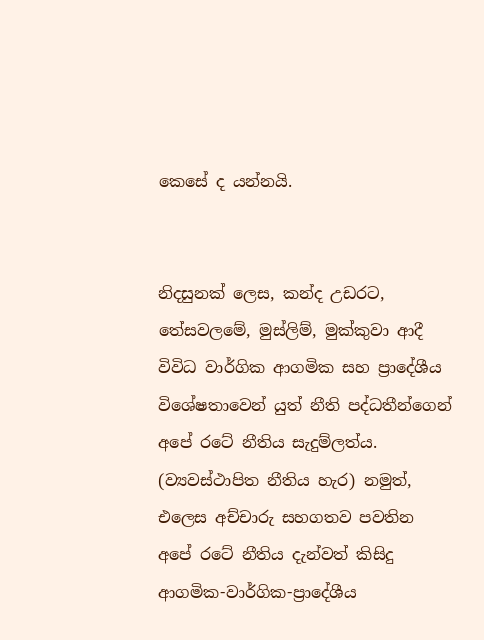කෙසේ ද යන්නයි.


නිදසුනක් ලෙස, කන්ද උඩරට, තේසවලමේ, මුස්ලිම්, මුක්කුවා ආදී විවිධ වාර්ගික ආගමික සහ ප්‍රාදේශීය විශේෂතාවෙන් යුත් නීති පද්ධතීන්ගෙන් අපේ රටේ නීතිය සැදුම්ලත්ය. (ව්‍යවස්ථාපිත නීතිය හැර) නමුත්, එලෙස අච්චාරු සහගතව පවතින අපේ රටේ නීතිය දැන්වත් කිසිදු ආගමික-වාර්ගික-ප්‍රාදේශීය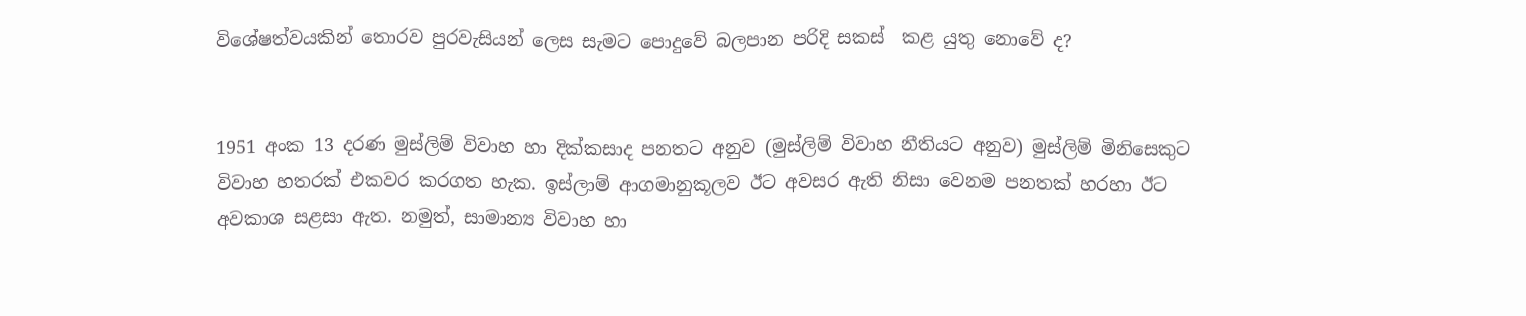විශේෂත්වයකින් තොරව පුරවැසියන් ලෙස සැමට පොදුවේ බලපාන පරිදි සකස්  කළ යුතු නොවේ ද?


1951 අංක 13 දරණ මුස්ලිම් විවාහ හා දික්කසාද පනතට අනුව (මුස්ලිම් විවාහ නීතියට අනුව) මුස්ලිම් මිනිසෙකුට විවාහ හතරක් එකවර කරගත හැක. ඉස්ලාම් ආගමානුකූලව ඊට අවසර ඇති නිසා වෙනම පනතක් හරහා ඊට අවකාශ සළසා ඇත. නමුත්, සාමාන්‍ය විවාහ හා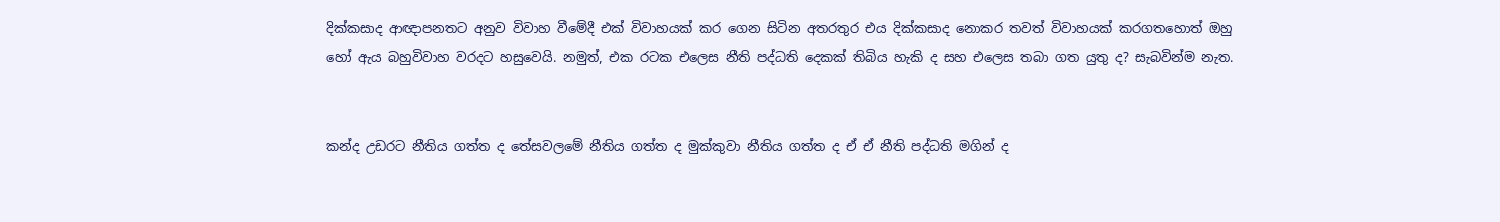දික්කසාද ආඥාපනතට අනුව විවාහ වීමේදී එක් විවාහයක් කර ගෙන සිටින අතරතුර එය දික්කසාද නොකර තවත් විවාහයක් කරගතහොත් ඔහු හෝ ඇය බහුවිවාහ වරදට හසුවෙයි. නමුත්, එක රටක එලෙස නීති පද්ධති දෙකක් තිබිය හැකි ද සහ එලෙස තබා ගත යුතු ද? සැබවින්ම නැත.


කන්ද උඩරට නීතිය ගත්ත ද තේසවලමේ නීතිය ගත්ත ද මුක්කුවා නීතිය ගත්ත ද ඒ ඒ නීති පද්ධති මගින් ද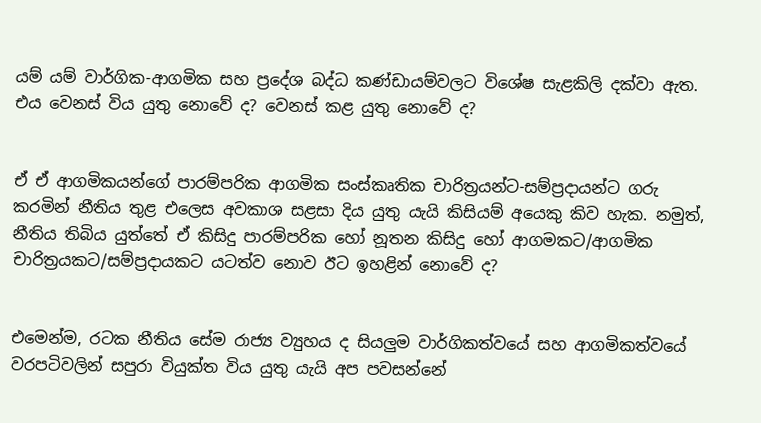යම් යම් වාර්ගික-ආගමික සහ ප්‍රදේශ බද්ධ කණ්ඩායම්වලට විශේෂ සැළකිලි දක්වා ඇත. එය වෙනස් විය යුතු නොවේ ද? වෙනස් කළ යුතු නොවේ ද?


ඒ ඒ ආගමිකයන්ගේ පාරම්පරික ආගමික සංස්කෘතික චාරිත්‍රයන්ට-සම්ප්‍රදායන්ට ගරු කරමින් නීතිය තුළ එලෙස අවකාශ සළසා දිය යුතු යැයි කිසියම් අයෙකු කිව හැක. නමුත්, නීතිය තිබිය යුත්තේ ඒ කිසිදු පාරම්පරික හෝ නූතන කිසිදු හෝ ආගමකට/ආගමික චාරිත්‍රයකට/සම්ප්‍රදායකට යටත්ව නොව ඊට ඉහළින් නොවේ ද?


එමෙන්ම, රටක නීතිය සේම රාජ්‍ය ව්‍යුහය ද සියලුම වාර්ගිකත්වයේ සහ ආගමිකත්වයේ වරපටිවලින් සපුරා වියුක්ත විය යුතු යැයි අප පවසන්නේ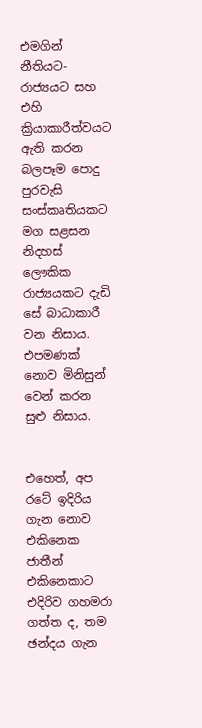එමගින් නීතියට-රාජ්‍යයට සහ එහි ක්‍රියාකාරීත්වයට ඇති කරන බලපෑම පොදු පුරවැසි සංස්කෘතියකට මග සළසන නිදහස් ලෞකික රාජ්‍යයකට දැඩි සේ බාධාකාරී වන නිසාය. එපමණක් නොව මිනිසුන් වෙන් කරන සුළු නිසාය.


එහෙත්, අප රටේ ඉදිරිය ගැන නොව එකිනෙක ජාතීන් එකිනෙකාට එදිරිව ගහමරා ගත්ත ද, තම ඡන්දය ගැන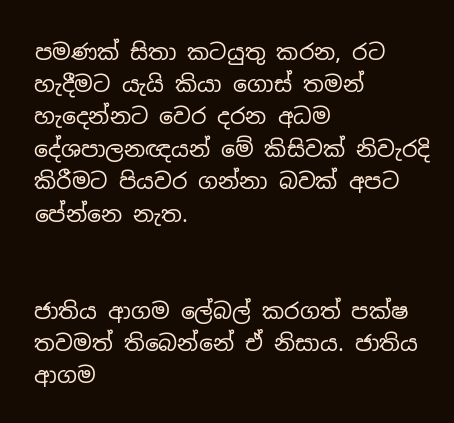පමණක් සිතා කටයුතු කරන, රට හැදීමට යැයි කියා ගොස් තමන් හැදෙන්නට වෙර දරන අධම දේශපාලනඥයන් මේ කිසිවක් නිවැරදි කිරීමට පියවර ගන්නා බවක් අපට පේන්නෙ නැත.


ජාතිය ආගම ලේබල් කරගත් පක්ෂ තවමත් තිබෙන්නේ ඒ නිසාය. ජාතිය ආගම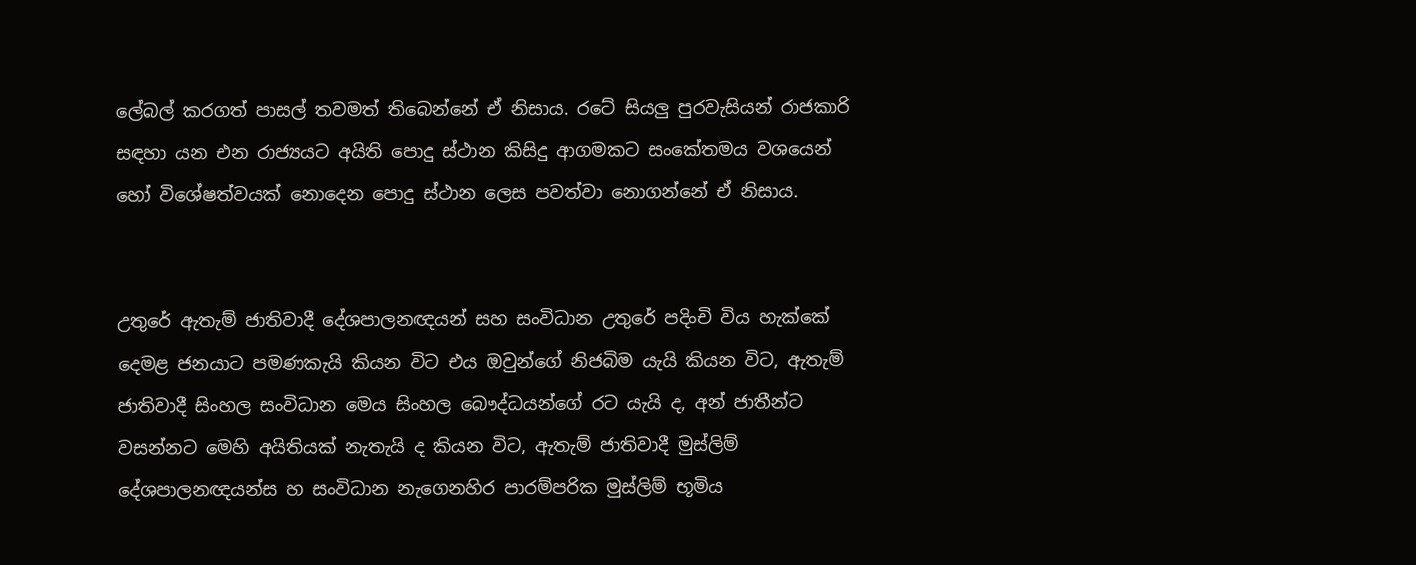ලේබල් කරගත් පාසල් තවමත් තිබෙන්නේ ඒ නිසාය. රටේ සියලු පුරවැසියන් රාජකාරි සඳහා යන එන රාජ්‍යයට අයිති පොදු ස්ථාන කිසිදු ආගමකට සංකේතමය වශයෙන් හෝ විශේෂත්වයක් නොදෙන පොදු ස්ථාන ලෙස පවත්වා නොගන්නේ ඒ නිසාය.


උතුරේ ඇතැම් ජාතිවාදී දේශපාලනඥයන් සහ සංවිධාන උතුරේ පදිංචි විය හැක්කේ දෙමළ ජනයාට පමණකැයි කියන විට එය ඔවුන්ගේ නිජබිම යැයි කියන විට, ඇතැම් ජාතිවාදී සිංහල සංවිධාන මෙය සිංහල බෞද්ධයන්ගේ රට යැයි ද, අන් ජාතීන්ට වසන්නට මෙහි අයිතියක් නැතැයි ද කියන විට, ඇතැම් ජාතිවාදී මුස්ලිම් දේශපාලනඥයන්ස හ සංවිධාන නැගෙනහිර පාරම්පරික මුස්ලිම් භූමිය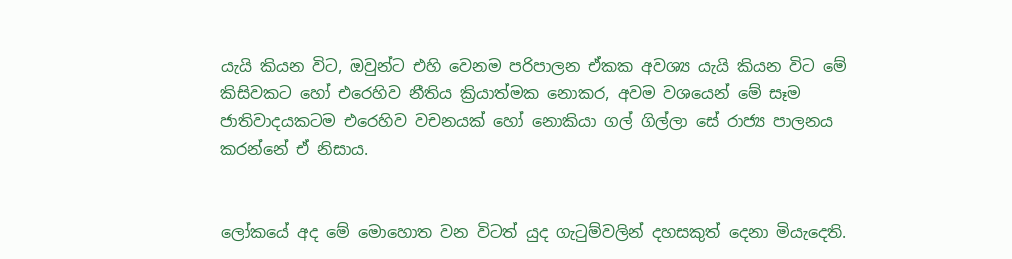යැයි කියන විට, ඔවුන්ට එහි වෙනම පරිපාලන ඒකක අවශ්‍ය යැයි කියන විට මේ කිසිවකට හෝ එරෙහිව නීතිය ක්‍රියාත්මක නොකර, අවම වශයෙන් මේ සෑම ජාතිවාදයකටම එරෙහිව වචනයක් හෝ නොකියා ගල් ගිල්ලා සේ රාජ්‍ය පාලනය කරන්නේ ඒ නිසාය.


ලෝකයේ අද මේ මොහොත වන විටත් යුද ගැටුම්වලින් දහසකුත් දෙනා මියැදෙති.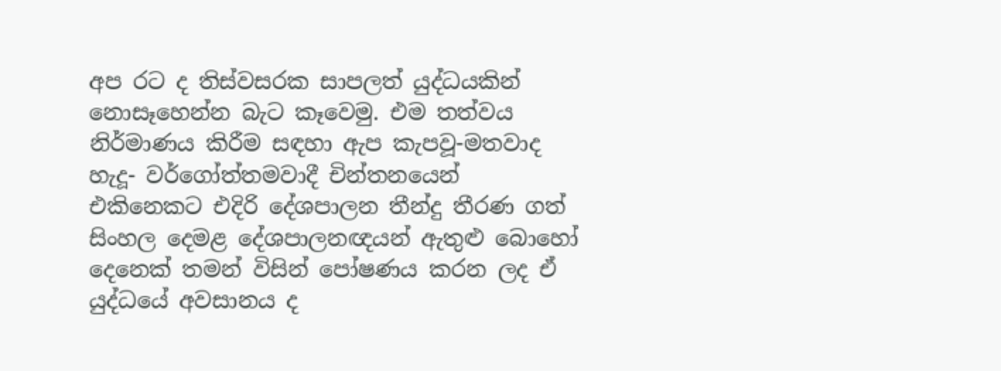අප රට ද තිස්වසරක සාපලත් යුද්ධයකින් නොසෑහෙන්න බැට කෑවෙමු. එම තත්වය නිර්මාණය කිරීම සඳහා ඇප කැපවූ-මතවාද හැදූ- වර්ගෝත්තමවාදී චින්තනයෙන් එකිනෙකට එදිරි දේශපාලන තීන්දු තීරණ ගත් සිංහල දෙමළ දේශපාලනඥයන් ඇතුළු බොහෝ දෙනෙක් තමන් විසින් පෝෂණය කරන ලද ඒ යුද්ධයේ අවසානය ද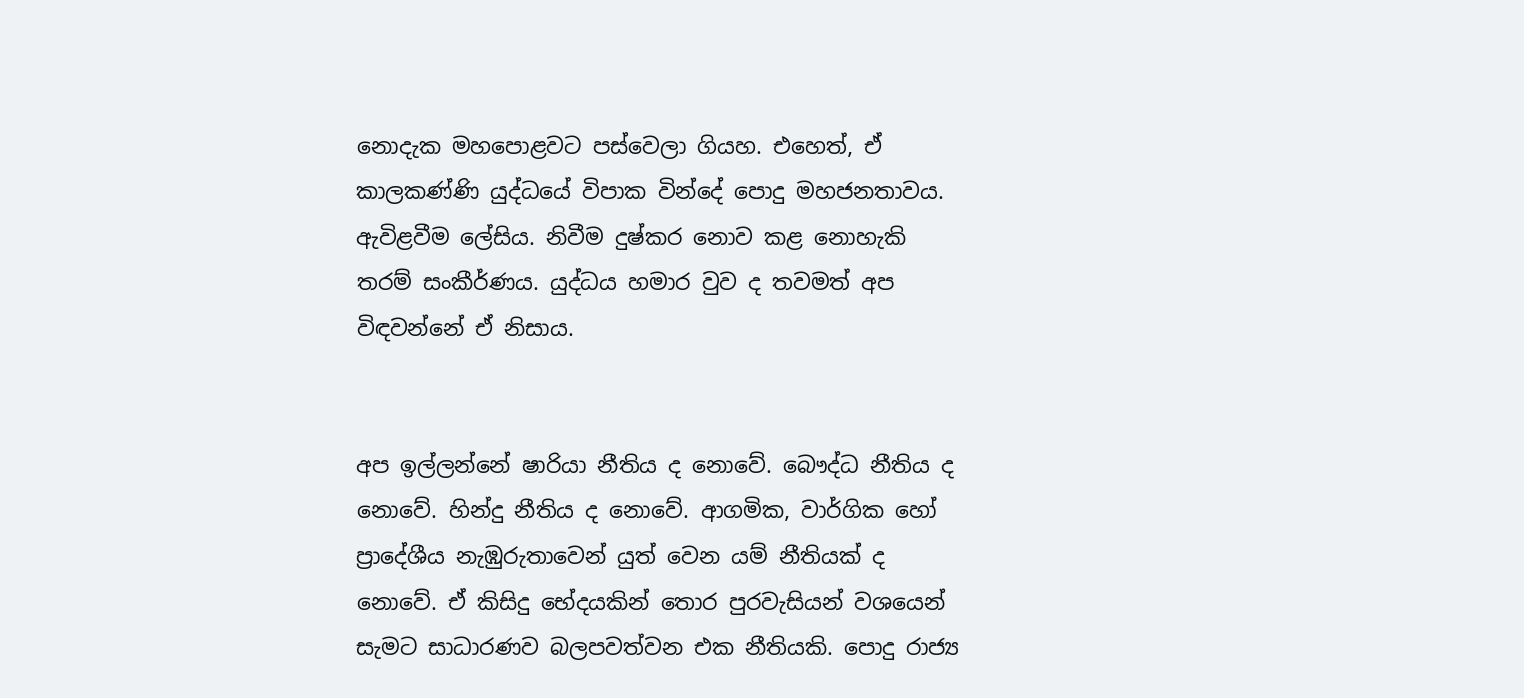නොදැක මහපොළවට පස්වෙලා ගියහ. එහෙත්, ඒ කාලකණ්ණි යුද්ධයේ විපාක වින්දේ පොදු මහජනතාවය. ඇවිළවීම ලේසිය. නිවීම දුෂ්කර නොව කළ නොහැකි තරම් සංකීර්ණය. යුද්ධය හමාර වුව ද තවමත් අප විඳවන්නේ ඒ නිසාය.


අප ඉල්ලන්නේ ෂාරියා නීතිය ද නොවේ. බෞද්ධ නීතිය ද නොවේ. හින්දු නීතිය ද නොවේ. ආගමික, වාර්ගික හෝ ප්‍රාදේශීය නැඹුරුතාවෙන් යුත් වෙන යම් නීතියක් ද නොවේ. ඒ කිසිදු භේදයකින් තොර පුරවැසියන් වශයෙන් සැමට සාධාරණව බලපවත්වන එක නීතියකි. පොදු රාජ්‍ය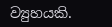ව්‍යුහයකි.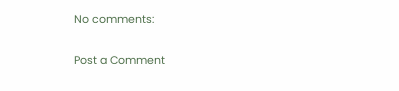No comments:

Post a Comment